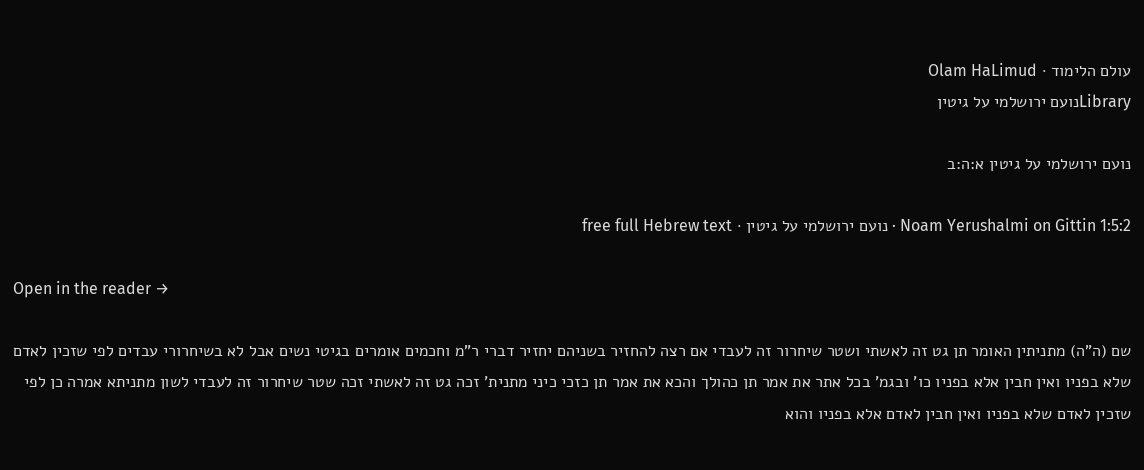עולם הלימוד · Olam HaLimud
Libraryנועם ירושלמי על גיטין

נועם ירושלמי על גיטין א:ה:ב

Noam Yerushalmi on Gittin 1:5:2 · נועם ירושלמי על גיטין · free full Hebrew text

Open in the reader →

שם (ה"ה) מתניתין האומר תן גט זה לאשתי ושטר שיחרור זה לעבדי אם רצה להחזיר בשניהם יחזיר דברי ר"מ וחכמים אומרים בגיטי נשים אבל לא בשיחרורי עבדים לפי שזכין לאדם שלא בפניו ואין חבין אלא בפניו כו' ובגמ' בכל אתר את אמר תן כהולך והכא את אמר תן כזכי כיני מתנית' זכה גט זה לאשתי זכה שטר שיחרור זה לעבדי לשון מתניתא אמרה כן לפי שזכין לאדם שלא בפניו ואין חבין לאדם אלא בפניו והוא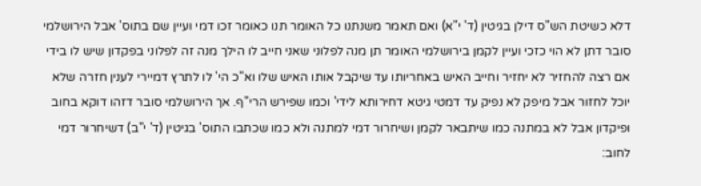דלא כשיטת הש"ס דילן בגיטין (ד' י"א) ואם תאמר משנתנו כל האומר תנו כאומר זכו דמי ועיין שם בתוס' אבל הירושלמי סובר דתן לא הוי כזכי ועיין לקמן בירושלמי האומר תן מנה לפלוני שאני חייב לו הילך מנה זה לפלוני בפקדון שיש לו בידי אם רצה להחזיר לא יחזיר וחייב האיש באחריותו עד שיקבל אותו האיש שלו וא"כ הי' לו לתרץ דמיירי לענין חזרה שלא יוכל לחזור אבל מיפק לא נפיק עד דמטי גיטא דחירותא לידי' וכמו שפירש הרי"ף. אך הירושלמי סובר דזהו דוקא בחוב ופיקדון אבל לא במתנה כמו שיתבאר לקמן ושיחרור דמי למתנה ולא כמו שכתבו התוס' בגיטין (ד' י"ב) דשיחרור דמי לחוב: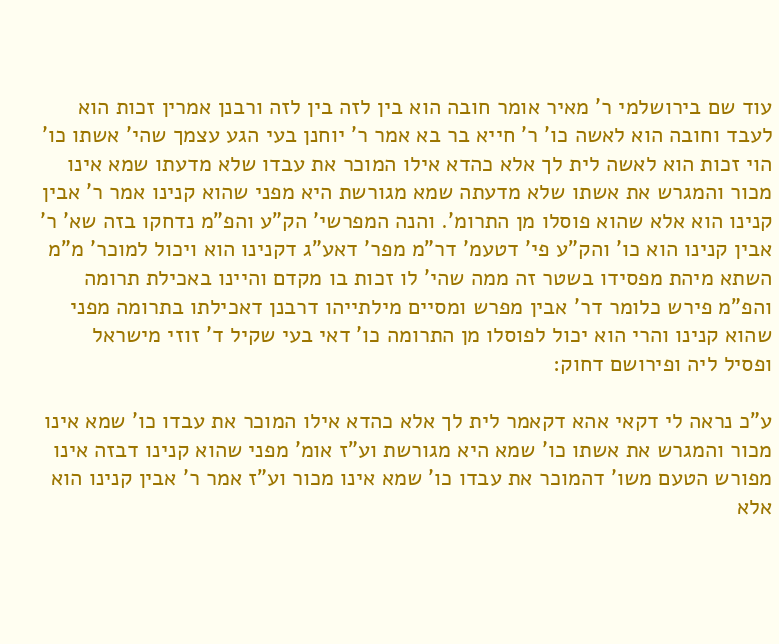עוד שם בירושלמי ר' מאיר אומר חובה הוא בין לזה בין לזה ורבנן אמרין זכות הוא לעבד וחובה הוא לאשה כו' ר' חייא בר בא אמר ר' יוחנן בעי הגע עצמך שהי' אשתו כו' הוי זכות הוא לאשה לית לך אלא כהדא אילו המוכר את עבדו שלא מדעתו שמא אינו מכור והמגרש את אשתו שלא מדעתה שמא מגורשת היא מפני שהוא קנינו אמר ר' אבין קנינו הוא אלא שהוא פוסלו מן התרומ'. והנה המפרשי' הק"ע והפ"מ נדחקו בזה שא' ר' אבין קנינו הוא כו' והק"ע פי' דטעמ' דר"מ מפר' דאע"ג דקנינו הוא ויכול למוכר' מ"מ השתא מיהת מפסידו בשטר זה ממה שהי' לו זכות בו מקדם והיינו באכילת תרומה והפ"מ פירש כלומר דר' אבין מפרש ומסיים מילתייהו דרבנן דאכילתו בתרומה מפני שהוא קנינו והרי הוא יכול לפוסלו מן התרומה כו' דאי בעי שקיל ד' זוזי מישראל ופסיל ליה ופירושם דחוק:

ע"כ נראה לי דקאי אהא דקאמר לית לך אלא כהדא אילו המוכר את עבדו כו' שמא אינו מכור והמגרש את אשתו כו' שמא היא מגורשת וע"ז אומ' מפני שהוא קנינו דבזה אינו מפורש הטעם משו' דהמוכר את עבדו כו' שמא אינו מכור וע"ז אמר ר' אבין קנינו הוא אלא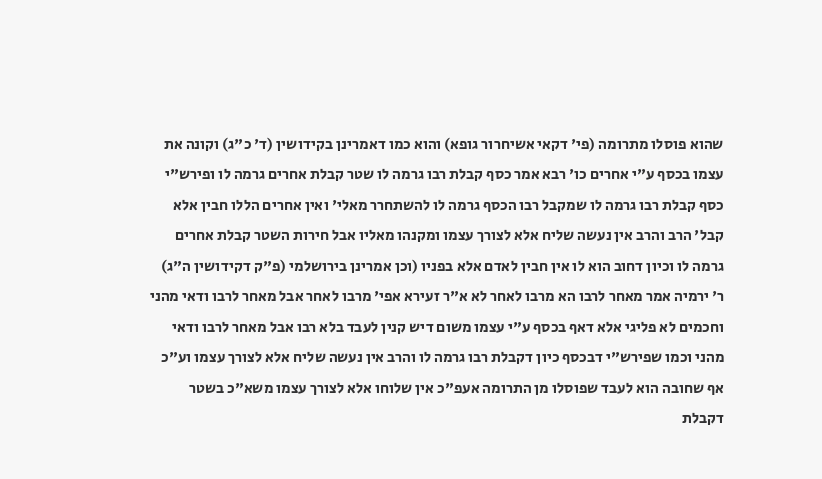שהוא פוסלו מתרומה (פי' דקאי אשיחרור גופא) והוא כמו דאמרינן בקידושין (ד' כ"ג) וקונה את עצמו בכסף ע"י אחרים כו' רבא אמר כסף קבלת רבו גרמה לו שטר קבלת אחרים גרמה לו ופירש"י כסף קבלת רבו גרמה לו שמקבל רבו הכסף גרמה לו להשתחרר מאלי' ואין אחרים הללו חבין אלא קבל' הרב והרב אין נעשה שליח אלא לצורך עצמו ומקנהו מאליו אבל חירות השטר קבלת אחרים גרמה לו וכיון דחוב הוא לו אין חבין לאדם אלא בפניו (וכן אמרינן בירושלמי (פ"ק דקידושין ה"ג) ר' ירמיה אמר מאחר לרבו הא מרבו לאחר לא א"ר זעירא אפי' מרבו לאחר אבל מאחר לרבו ודאי מהני וחכמים לא פליגי אלא דאף בכסף ע"י עצמו משום דיש קנין לעבד בלא רבו אבל מאחר לרבו ודאי מהני וכמו שפירש"י דבכסף כיון דקבלת רבו גרמה לו והרב אין נעשה שליח אלא לצורך עצמו וע"כ אף שחובה הוא לעבד שפוסלו מן התרומה אעפ"כ אין שלוחו אלא לצורך עצמו משא"כ בשטר דקבלת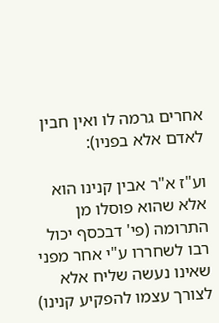אחרים גרמה לו ואין חבין לאדם אלא בפניו):

וע"ז א"ר אבין קנינו הוא אלא שהוא פוסלו מן התרומה (פי' דבכסף יכול רבו לשחררו ע"י אחר מפני שאינו נעשה שליח אלא לצורך עצמו להפקיע קנינו)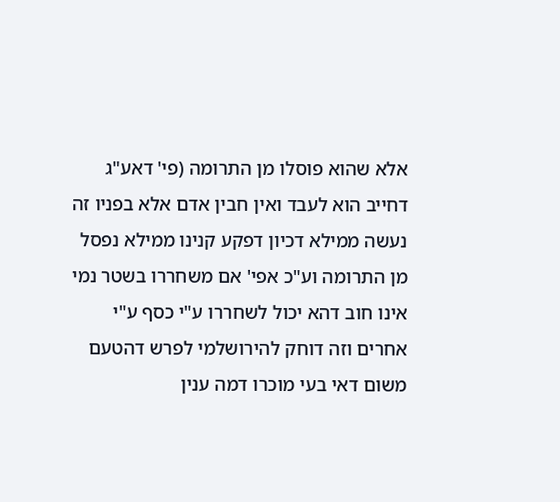אלא שהוא פוסלו מן התרומה (פי' דאע"ג דחייב הוא לעבד ואין חבין אדם אלא בפניו זה נעשה ממילא דכיון דפקע קנינו ממילא נפסל מן התרומה וע"כ אפי' אם משחררו בשטר נמי אינו חוב דהא יכול לשחררו ע"י כסף ע"י אחרים וזה דוחק להירושלמי לפרש דהטעם משום דאי בעי מוכרו דמה ענין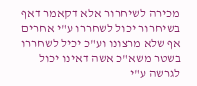מכירה לשיחרור אלא דקאמר דאף בשיחרור יכול לשחררו ע"י אחרים אף שלא מרצונו וע"כ יכיל לשחררו בשטר משא"כ אשה דאינו יכול לגרשה ע"י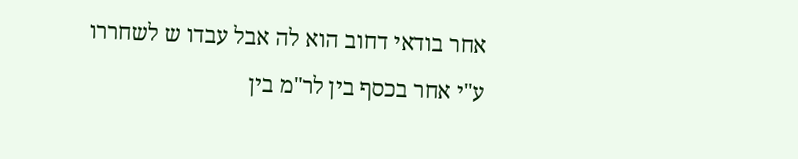אחר בודאי דחוב הוא לה אבל עבדו ש לשחררו ע"י אחר בכסף בין לר"מ בין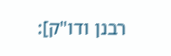רבנן ודו"ק]: